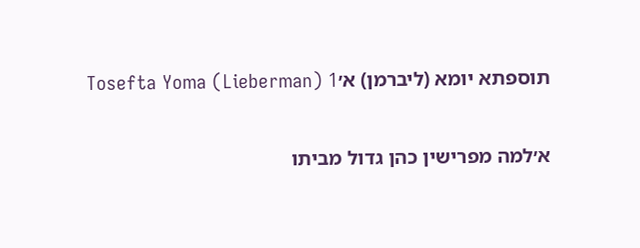תוספתא יומא (ליברמן) א׳Tosefta Yoma (Lieberman) 1

א׳למה מפרישין כהן גדול מביתו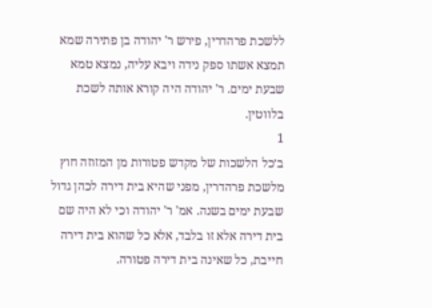ללשכת פרהדרין, פירש ר' יהודה בן פתירה שמא תמצא אשתו ספק נידה ויבא עליה, נמצא טמא שבעת ימים. ר' יהודה היה קורא אותה לשכת בלווטין.
1
ב׳כל הלשכות של מקדש פטורות מן המזוזה חוץ מלשכת פרהדרין, מפני שהיא בית דירה לכהן גדול שבעת ימים בשנה. אמ' ר' יהודה וכי לא היה שם בית דירה אלא זו בלבד, אלא כל שהוא בית דירה חייבת, כל שאינה בית דירה פטורה.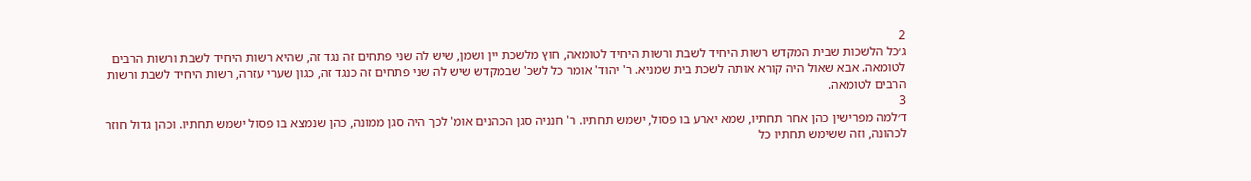2
ג׳כל הלשכות שבית המקדש רשות היחיד לשבת ורשות היחיד לטומאה, חוץ מלשכת יין ושמן, שיש לה שני פתחים זה נגד זה, שהיא רשות היחיד לשבת ורשות הרבים לטומאה. אבא שאול היה קורא אותה לשכת בית שמניא. ר' יהוד' אומר כל לשכ' שבמקדש שיש לה שני פתחים זה כנגד זה, כגון שערי עזרה, רשות היחיד לשבת ורשות הרבים לטומאה.
3
ד׳למה מפרישין כהן אחר תחתיו, שמא יארע בו פסול, ישמש תחתיו. ר' חנניה סגן הכהנים אומ' לכך היה סגן ממונה, כהן שנמצא בו פסול ישמש תחתיו. וכהן גדול חוזר לכהונה, וזה ששימש תחתיו כל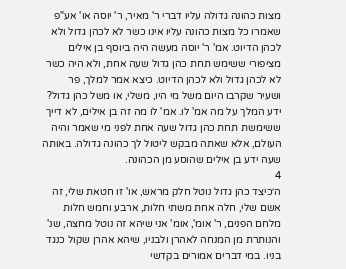מצות כהונה גדולה עליו דברי ר' מאיר, ר' יוסה או' אע"פ שאמרו כל מצות כהונה עליו אינו כשר לא לכהן גדול ולא לכהן הדיוט. אמ' ר' יוסה מעשה היה ביוסף בן אילים מציפורי ששימש תחת כהן גדול שעה אחת, ולא היה כשר לא לכהן גדול ולא לכהן הדיוט. כיצא אמר למלך, פר ושעיר שקרבו היום משל מי היו, משלי, או משל כהן גדול? ידע המלך על מה אמ' לו. אמ' לו מה זה בן אילים, לא דייך ששימשת תחת כהן גדול שעה אחת לפני מי שאמר והיה העולם, אלא שאתה מבקש ליטול לך כהונה גדולה. באותה שעה ידע בן אילים שהוסע מן הכהונה.
4
ה׳כיצד כהן גדול נוטל חלק מראש, או' זו חטאת שלי, זה אשם שלי, חלה אחת משתי חלות, ארבע וחמש חלות מלחם הפנים, ר' אומ', אומ' אני שיהא זה נוטל מחצה, שנ' והנותרת מן המנחה לאהרן ולבניו, שיהא אהרן שקול כנגד בניו. במי דברים אמורים בקדשי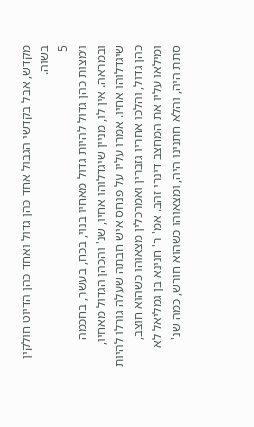מקדש, אבל בקדשי הגבול אחד כהן גדול ואחד כהן הדיוט חולקין בשוה.
5
ו׳מצות כהן גדול להיות גדול מאחיו בנוי, בכח, בעשר, בחכמה ובמראה. אין לו, מניין שיגדלוהו אחיו, שנ' והכהן הגדול מאחיו, שיגדלוהו אחיו. אמרו עליו על פנחס איש חבתה שעלה גורלו להיות כהן גדול, והלכו אחריו גזברין ואמרכלין מצאוהו כשהוא חוצב, ומילאו עליו את המחצב דינרי זהב. אמ' ר' חנינא בן גמליאל לא סתת היה, והלא חתנינו היה, ומצאוהו כשהוא חורש, כמה שנ'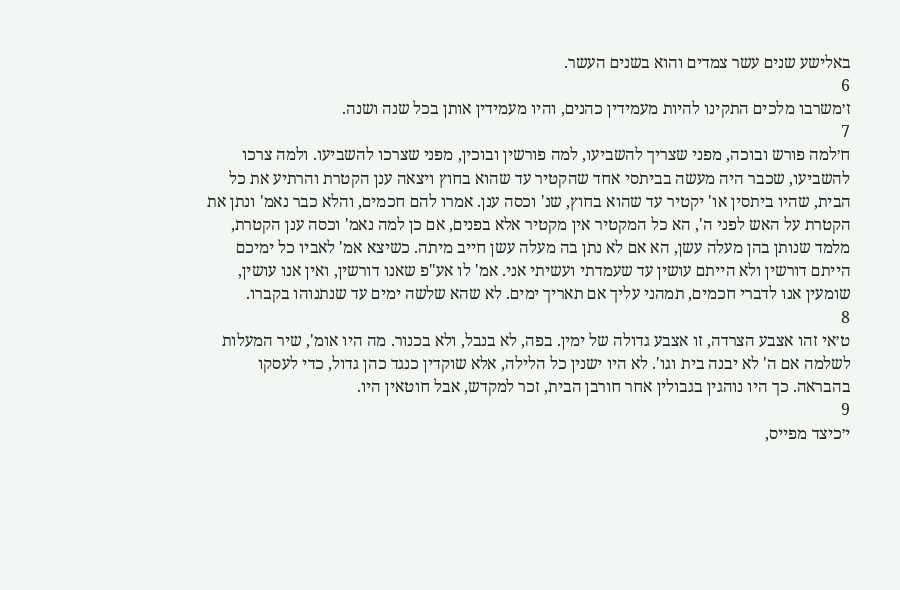באלישע שנים עשר צמדים והוא בשנים העשר.
6
ז׳משרבו מלכים התקינו להיות מעמידין כהנים, והיו מעמידין אותן בכל שנה ושנה.
7
ח׳למה פורש ובוכה, מפני שצריך להשביעו, למה פורשין ובוכין, מפני שצרכו להשביעו. ולמה צרכו להשביעו, שכבר היה מעשה בביתסי אחד שהקטיר עד שהוא בחוץ ויצאה ענן הקטרת והרתיע את כל הבית, שהיו ביתסין או' יקטיר עד שהוא בחוץ, שנ' וכסה ענן. אמרו להם חכמים, והלא כבר נאמ' ונתן את הקטרת על האש לפני ה', הא כל המקטיר אין מקטיר אלא בפנים, אם כן למה נאמ' וכסה ענן הקטרת, מלמד שנותן בהן מעלה עשן, הא אם לא נתן בה מעלה עשן חייב מיתה. כשיצא אמ' לאביו כל ימיכם הייתם דורשין ולא הייתם עושין עד שעמדתי ועשיתי אני. אמ' לו אע"פ שאנו דורשין, ואין אנו עושין, שומעין אנו לדברי חכמים, תמהני עליך אם תאריך ימים. לא שהא שלשה ימים עד שנתנוהו בקברו.
8
ט׳אי זהו אצבע הצרדה, זו אצבע גדולה של ימין. בפה, לא בנבל, ולא בכנור. מה היו אומ', שיר המעלות לשלמה אם ה' לא יבנה בית וגו'. לא היו ישנין כל הלילה, אלא שוקדין כנגד כהן גדול, כדי לעסקו בהבראה. כך היו נוהגין בגבולין אחר חורבן הבית, זכר למקדש, אבל חוטאין היו.
9
י׳כיצד מפייס,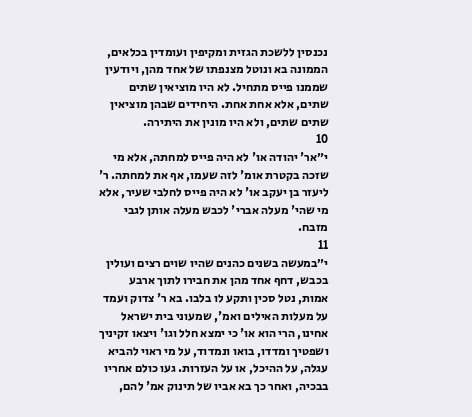נכנסין ללשכת הגזית ומקיפין ועומדין בכלאים, הממונה בא ונוטל מצנפתו של אחד מהן, ויודעין שממנו פייס מתחיל. לא היו מוציאין שתים שתים, אלא אחת אחת. היחידים שבהן מוציאין שתים שתים, ולא היו מונין את היתירה.
10
י״אר' יהודה או' לא היה פייס למחתה, אלא מי שזכה בקטרת אומ' לזה שעמו, אף את למחתה. ר' ליעזר בן יעקב או' לא היה פייס לחלבי שעיר, אלא מי שהי' מעלה אברי' לכבש מעלה אותן לגבי מזבח.
11
י״במעשה בשנים כהנים שהיו שוים רצים ועולין בכבש, דחף אחד מהן את חבירו לתוך ארבע אמות, נטל סכין ותקע לו בלבו. בא ר' צדוק ועמד על מעלות האילים ואמ', שמעוני בית ישראל אחינו, הרי הוא או' כי ימצא חלל וגו' ויצאו זקיניך ושפטיך ומדדו, בואו ונמדוד, על מי ראוי להביא עגלה, על ההיכל, או על העזרות. געו כולם אחריו בבכיה, ואחר כך בא אביו של תינוק אמ' להם,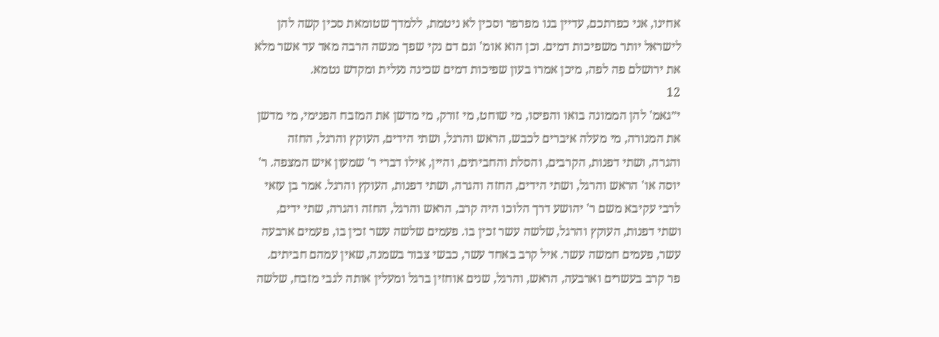אחינו, אני כפרתכם, עדיין בנו מפרפר וסכין לא ניטמת, ללמדך שטומאת סכין קשה להן לישראל יותר משפיכות דמים. וכן הוא אומ' וגם דם נקי שפך מנשה הרבה מאד עד אשר מלא את ירושלם פה לפה, מיכן אמרו בעון שפיכות דמים שכינה נעלית ומקדש נטמא.
12
י״גאמ' להן הממונה בואו והפיסו, מי שוחט, מי זורק, מי מדשן את המזבח הפנימי, מי מדשן את המנורה, מי מעלה איברים לכבש, הראש והרגל, ושתי הידים, העוקץ והרגל, החזה והגרה, ושתי דפנות, הקרבים, והסלת והחביתים, והיין, אילו דברי ר' שמעון איש המצפה. ר' יוסה או' הראש והרגל, ושתי הידים, החזה והגרה, ושתי דפנות, העוקץ והרגל. אמר בן עזאי לרבי עקיבא משם ר' יהושע דרך הלוכו היה קרב, הראש והרגל, החזה והגרה, שתי ידים, ושתי דפנות, העוקץ והרגל, שלשה עשר זכין בו. פעמים שלשה עשר זכין בו, פעמים ארבעה עשר, פעמים חמשה עשר. איל קרב באחד עשר, כבשי צבור בשמנה, שאין עמהם חביתים. פר קרב בעשרים וארבעה, הראש, והרגל, שנים אוחזין ברגל ומעלין אותה לגבי מזבח, שלשה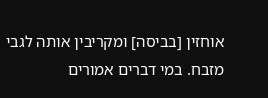אוחזין [בביסה] ומקריבין אותה לגבי מזבח. במי דברים אמורים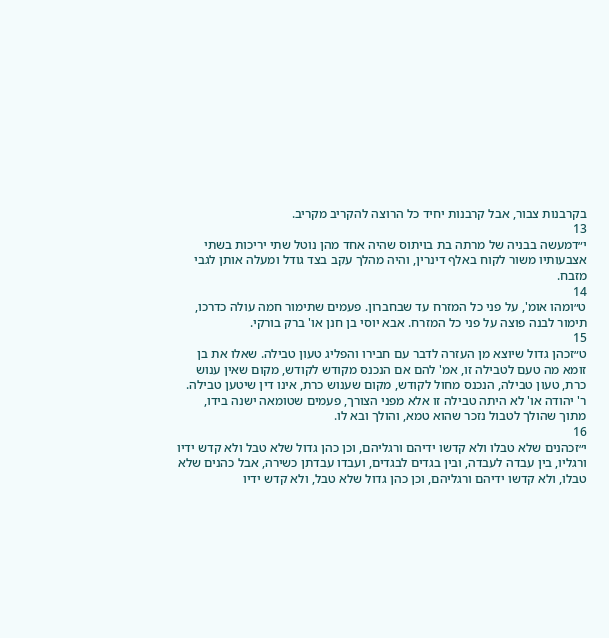בקרבנות צבור, אבל קרבנות יחיד כל הרוצה להקריב מקריב.
13
י״דמעשה בבניה של מרתה בת בויתוס שהיה אחד מהן נוטל שתי יריכות בשתי אצבעותיו משור לקוח באלף דינרין, והיה מהלך עקב בצד גודל ומעלה אותן לגבי מזבח.
14
ט״ומהו אומ', על פני כל המזרח עד שבחברון. פעמים שתימור חמה עולה כדרכו, תימור לבנה פוצה על פני כל המזרח. אבא יוסי בן חנן או' ברק בורקי.
15
ט״זכהן גדול שיוצא מן העזרה לדבר עם חבירו והפליג טעון טבילה. שאלו את בן זומא מה טעם לטבילה זו, אמ' להם אם הנכנס מקודש לקודש, מקום שאין ענוש כרת, טעון טבילה, הנכנס מחול לקודש, מקום שענוש כרת, אינו דין שיטען טבילה. ר' יהודה או' לא היתה טבילה זו אלא מפני הצורך, פעמים שטומאה ישנה בידו, מתוך שהולך לטבול נזכר שהוא טמא, והולך ובא לו.
16
י״זכהנים שלא טבלו ולא קדשו ידיהם ורגליהם, וכן כהן גדול שלא טבל ולא קדש ידיו ורגליו, בין עבדה לעבדה, ובין בגדים לבגדים, ועבדו עבדתן כשירה, אבל כהנים שלא טבלו, ולא קדשו ידיהם ורגליהם, וכן כהן גדול שלא טבל, ולא קדש ידיו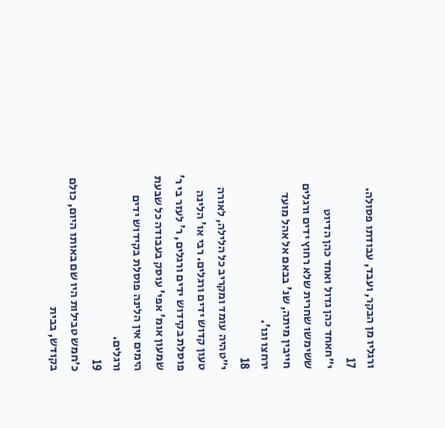ורגליו מן הבקר, ועבד, עבודתו פסולה.
17
י״חאחד כהן גדול ואחד כהן הדיוט ששימשו שחרית שלא רחוץ ידים ורגלים חייבין מיתה, שנ' בבאם אל אהל מועד ירחצו וגו'.
18
י״טהיה עומד ומקריב כל הלילה, לאורה טעון קדוש ידים ורגלים. רבי או' הלינה פוסלת בקידוש ידים ורגלים, ר' לעזר בי ר' שמעון אומ' אפי' עוסק בעבודה כל שבעת הימים אין הלינה פוסלת בקידוש ידים ורגלים.
19
כ׳חמש טבילות היו שם באותו היום, כולם בקודש, בבית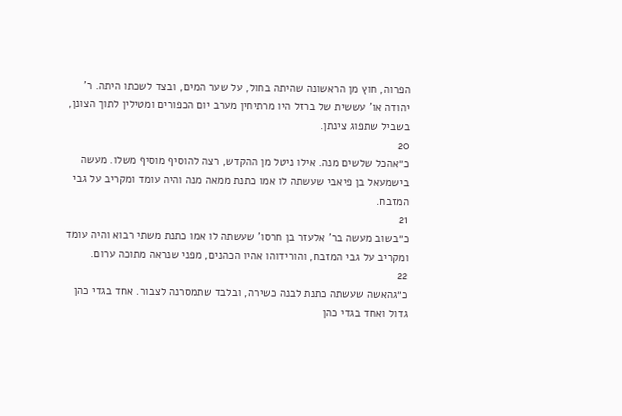הפרוה, חוץ מן הראשונה שהיתה בחול, על שער המים, ובצד לשכתו היתה. ר' יהודה או' עששית של ברזל היו מרתיחין מערב יום הכפורים ומטילין לתוך הצונן, בשביל שתפוג צינתן.
20
כ״אהכל שלשים מנה. אילו ניטל מן ההקדש, רצה להוסיף מוסיף משלו. מעשה בישמעאל בן פיאבי שעשתה לו אמו כתנת ממאה מנה והיה עומד ומקריב על גבי המזבח.
21
כ״בשוב מעשה בר' אלעזר בן חרסו' שעשתה לו אמו כתנת משתי רבוא והיה עומד ומקריב על גבי המזבח, והורידוהו אהיו הכהנים, מפני שנראה מתוכה ערום.
22
כ״גהאשה שעשתה כתנת לבנה כשירה, ובלבד שתמסרנה לצבור. אחד בגדי כהן גדול ואחד בגדי כהן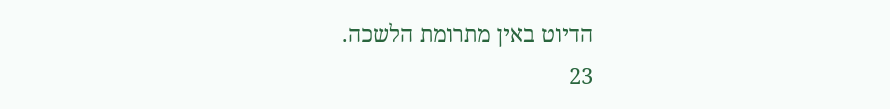הדיוט באין מתרומת הלשכה.
23